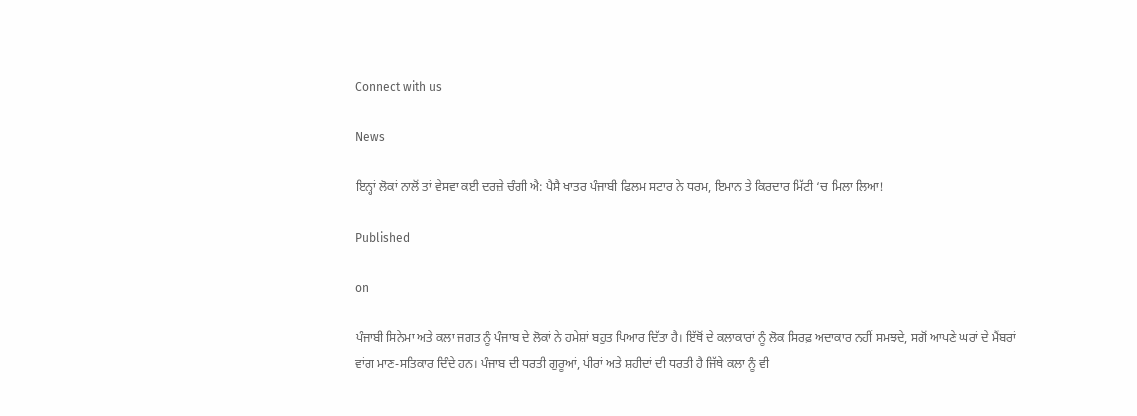Connect with us

News

ਇਨ੍ਹਾਂ ਲੋਕਾਂ ਨਾਲੋਂ ਤਾਂ ਵੇਸਵਾ ਕਈ ਦਰਜ਼ੇ ਚੰਗੀ ਐ: ਪੈਸੈ ਖਾਤਰ ਪੰਜਾਬੀ ਫਿਲਮ ਸਟਾਰ ਨੇ ਧਰਮ, ਇਮਾਨ ਤੇ ਕਿਰਦਾਰ ਮਿੱਟੀ ‘ਚ ਮਿਲਾ ਲਿਆ!

Published

on

ਪੰਜਾਬੀ ਸਿਨੇਮਾ ਅਤੇ ਕਲਾ ਜਗਤ ਨੂੰ ਪੰਜਾਬ ਦੇ ਲੋਕਾਂ ਨੇ ਹਮੇਸ਼ਾਂ ਬਹੁਤ ਪਿਆਰ ਦਿੱਤਾ ਹੈ। ਇੱਥੋਂ ਦੇ ਕਲਾਕਾਰਾਂ ਨੂੰ ਲੋਕ ਸਿਰਫ਼ ਅਦਾਕਾਰ ਨਹੀਂ ਸਮਝਦੇ, ਸਗੋਂ ਆਪਣੇ ਘਰਾਂ ਦੇ ਮੈਂਬਰਾਂ ਵਾਂਗ ਮਾਣ-ਸਤਿਕਾਰ ਦਿੰਦੇ ਹਨ। ਪੰਜਾਬ ਦੀ ਧਰਤੀ ਗੁਰੂਆਂ, ਪੀਰਾਂ ਅਤੇ ਸ਼ਹੀਦਾਂ ਦੀ ਧਰਤੀ ਹੈ ਜਿੱਥੇ ਕਲਾ ਨੂੰ ਵੀ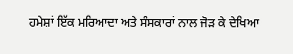ਹਮੇਸ਼ਾਂ ਇੱਕ ਮਰਿਆਦਾ ਅਤੇ ਸੰਸਕਾਰਾਂ ਨਾਲ ਜੋੜ ਕੇ ਦੇਖਿਆ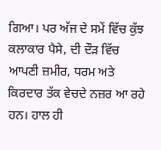ਗਿਆ। ਪਰ ਅੱਜ ਦੇ ਸਮੇਂ ਵਿੱਚ ਕੁੱਝ ਕਲਾਕਾਰ ਪੈਸੇ, ਦੀ ਦੌੜ ਵਿੱਚ ਆਪਣੀ ਜ਼ਮੀਰ, ਧਰਮ ਅਤੇ ਕਿਰਦਾਰ ਤੱਕ ਵੇਚਦੇ ਨਜ਼ਰ ਆ ਰਹੇ ਹਨ। ਹਾਲ ਹੀ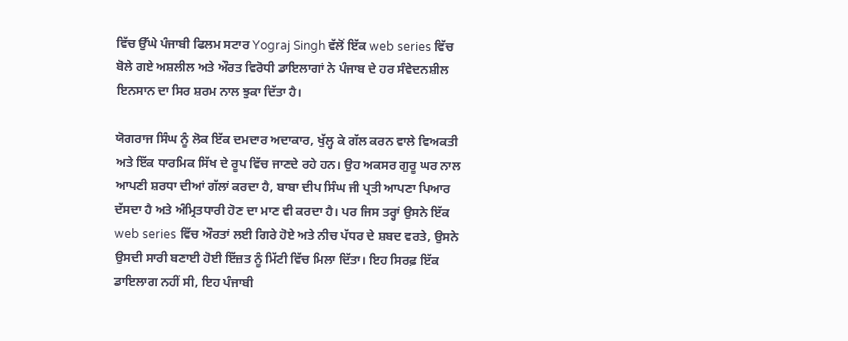ਵਿੱਚ ਉੱਘੇ ਪੰਜਾਬੀ ਫਿਲਮ ਸਟਾਰ Yograj Singh ਵੱਲੋਂ ਇੱਕ web series ਵਿੱਚ ਬੋਲੇ ਗਏ ਅਸ਼ਲੀਲ ਅਤੇ ਔਰਤ ਵਿਰੋਧੀ ਡਾਇਲਾਗਾਂ ਨੇ ਪੰਜਾਬ ਦੇ ਹਰ ਸੰਵੇਦਨਸ਼ੀਲ ਇਨਸਾਨ ਦਾ ਸਿਰ ਸ਼ਰਮ ਨਾਲ ਝੁਕਾ ਦਿੱਤਾ ਹੈ।

ਯੋਗਰਾਜ ਸਿੰਘ ਨੂੰ ਲੋਕ ਇੱਕ ਦਮਦਾਰ ਅਦਾਕਾਰ, ਖੁੱਲ੍ਹ ਕੇ ਗੱਲ ਕਰਨ ਵਾਲੇ ਵਿਅਕਤੀ ਅਤੇ ਇੱਕ ਧਾਰਮਿਕ ਸਿੱਖ ਦੇ ਰੂਪ ਵਿੱਚ ਜਾਣਦੇ ਰਹੇ ਹਨ। ਉਹ ਅਕਸਰ ਗੁਰੂ ਘਰ ਨਾਲ ਆਪਣੀ ਸ਼ਰਧਾ ਦੀਆਂ ਗੱਲਾਂ ਕਰਦਾ ਹੈ, ਬਾਬਾ ਦੀਪ ਸਿੰਘ ਜੀ ਪ੍ਰਤੀ ਆਪਣਾ ਪਿਆਰ ਦੱਸਦਾ ਹੈ ਅਤੇ ਅੰਮ੍ਰਿਤਧਾਰੀ ਹੋਣ ਦਾ ਮਾਣ ਵੀ ਕਰਦਾ ਹੈ। ਪਰ ਜਿਸ ਤਰ੍ਹਾਂ ਉਸਨੇ ਇੱਕ web series ਵਿੱਚ ਔਰਤਾਂ ਲਈ ਗਿਰੇ ਹੋਏ ਅਤੇ ਨੀਚ ਪੱਧਰ ਦੇ ਸ਼ਬਦ ਵਰਤੇ, ਉਸਨੇ ਉਸਦੀ ਸਾਰੀ ਬਣਾਈ ਹੋਈ ਇੱਜ਼ਤ ਨੂੰ ਮਿੱਟੀ ਵਿੱਚ ਮਿਲਾ ਦਿੱਤਾ। ਇਹ ਸਿਰਫ਼ ਇੱਕ ਡਾਇਲਾਗ ਨਹੀਂ ਸੀ, ਇਹ ਪੰਜਾਬੀ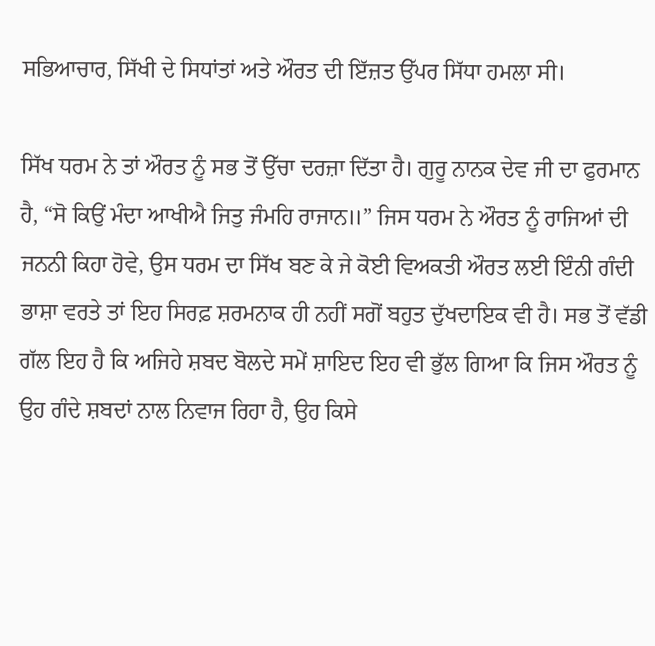ਸਭਿਆਚਾਰ, ਸਿੱਖੀ ਦੇ ਸਿਧਾਂਤਾਂ ਅਤੇ ਔਰਤ ਦੀ ਇੱਜ਼ਤ ਉੱਪਰ ਸਿੱਧਾ ਹਮਲਾ ਸੀ।

ਸਿੱਖ ਧਰਮ ਨੇ ਤਾਂ ਔਰਤ ਨੂੰ ਸਭ ਤੋਂ ਉੱਚਾ ਦਰਜ਼ਾ ਦਿੱਤਾ ਹੈ। ਗੁਰੂ ਨਾਨਕ ਦੇਵ ਜੀ ਦਾ ਫੁਰਮਾਨ ਹੈ, “ਸੋ ਕਿਉਂ ਮੰਦਾ ਆਖੀਐ ਜਿਤੁ ਜੰਮਹਿ ਰਾਜਾਨ॥” ਜਿਸ ਧਰਮ ਨੇ ਔਰਤ ਨੂੰ ਰਾਜਿਆਂ ਦੀ ਜਨਨੀ ਕਿਹਾ ਹੋਵੇ, ਉਸ ਧਰਮ ਦਾ ਸਿੱਖ ਬਣ ਕੇ ਜੇ ਕੋਈ ਵਿਅਕਤੀ ਔਰਤ ਲਈ ਇੰਨੀ ਗੰਦੀ ਭਾਸ਼ਾ ਵਰਤੇ ਤਾਂ ਇਹ ਸਿਰਫ਼ ਸ਼ਰਮਨਾਕ ਹੀ ਨਹੀਂ ਸਗੋਂ ਬਹੁਤ ਦੁੱਖਦਾਇਕ ਵੀ ਹੈ। ਸਭ ਤੋਂ ਵੱਡੀ ਗੱਲ ਇਹ ਹੈ ਕਿ ਅਜਿਹੇ ਸ਼ਬਦ ਬੋਲਦੇ ਸਮੇਂ ਸ਼ਾਇਦ ਇਹ ਵੀ ਭੁੱਲ ਗਿਆ ਕਿ ਜਿਸ ਔਰਤ ਨੂੰ ਉਹ ਗੰਦੇ ਸ਼ਬਦਾਂ ਨਾਲ ਨਿਵਾਜ ਰਿਹਾ ਹੈ, ਉਹ ਕਿਸੇ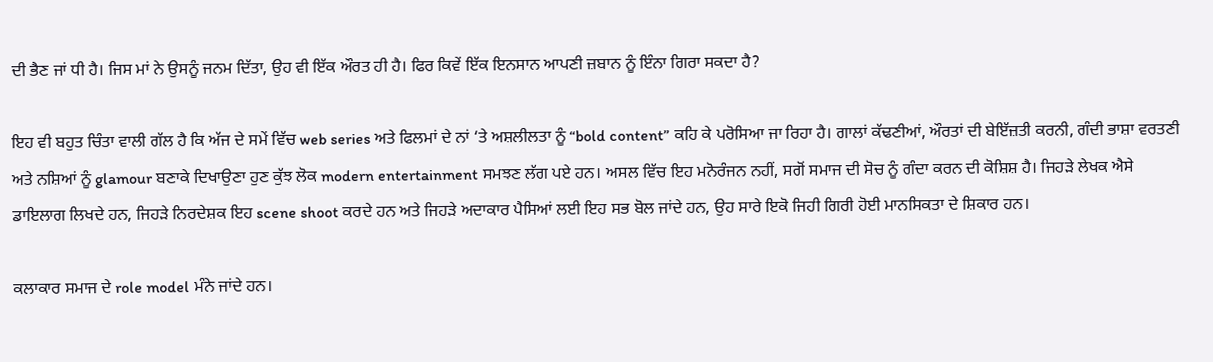ਦੀ ਭੈਣ ਜਾਂ ਧੀ ਹੈ। ਜਿਸ ਮਾਂ ਨੇ ਉਸਨੂੰ ਜਨਮ ਦਿੱਤਾ, ਉਹ ਵੀ ਇੱਕ ਔਰਤ ਹੀ ਹੈ। ਫਿਰ ਕਿਵੇਂ ਇੱਕ ਇਨਸਾਨ ਆਪਣੀ ਜ਼ਬਾਨ ਨੂੰ ਇੰਨਾ ਗਿਰਾ ਸਕਦਾ ਹੈ?

ਇਹ ਵੀ ਬਹੁਤ ਚਿੰਤਾ ਵਾਲੀ ਗੱਲ ਹੈ ਕਿ ਅੱਜ ਦੇ ਸਮੇਂ ਵਿੱਚ web series ਅਤੇ ਫਿਲਮਾਂ ਦੇ ਨਾਂ ‘ਤੇ ਅਸ਼ਲੀਲਤਾ ਨੂੰ “bold content” ਕਹਿ ਕੇ ਪਰੋਸਿਆ ਜਾ ਰਿਹਾ ਹੈ। ਗਾਲਾਂ ਕੱਢਣੀਆਂ, ਔਰਤਾਂ ਦੀ ਬੇਇੱਜ਼ਤੀ ਕਰਨੀ, ਗੰਦੀ ਭਾਸ਼ਾ ਵਰਤਣੀ ਅਤੇ ਨਸ਼ਿਆਂ ਨੂੰ glamour ਬਣਾਕੇ ਦਿਖਾਉਣਾ ਹੁਣ ਕੁੱਝ ਲੋਕ modern entertainment ਸਮਝਣ ਲੱਗ ਪਏ ਹਨ। ਅਸਲ ਵਿੱਚ ਇਹ ਮਨੋਰੰਜਨ ਨਹੀਂ, ਸਗੋਂ ਸਮਾਜ ਦੀ ਸੋਚ ਨੂੰ ਗੰਦਾ ਕਰਨ ਦੀ ਕੋਸ਼ਿਸ਼ ਹੈ। ਜਿਹੜੇ ਲੇਖਕ ਐਸੇ ਡਾਇਲਾਗ ਲਿਖਦੇ ਹਨ, ਜਿਹੜੇ ਨਿਰਦੇਸ਼ਕ ਇਹ scene shoot ਕਰਦੇ ਹਨ ਅਤੇ ਜਿਹੜੇ ਅਦਾਕਾਰ ਪੈਸਿਆਂ ਲਈ ਇਹ ਸਭ ਬੋਲ ਜਾਂਦੇ ਹਨ, ਉਹ ਸਾਰੇ ਇਕੋ ਜਿਹੀ ਗਿਰੀ ਹੋਈ ਮਾਨਸਿਕਤਾ ਦੇ ਸ਼ਿਕਾਰ ਹਨ।

ਕਲਾਕਾਰ ਸਮਾਜ ਦੇ role model ਮੰਨੇ ਜਾਂਦੇ ਹਨ।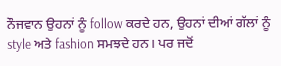ਨੌਜਵਾਨ ਉਹਨਾਂ ਨੂੰ follow ਕਰਦੇ ਹਨ, ਉਹਨਾਂ ਦੀਆਂ ਗੱਲਾਂ ਨੂੰ style ਅਤੇ fashion ਸਮਝਦੇ ਹਨ। ਪਰ ਜਦੋਂ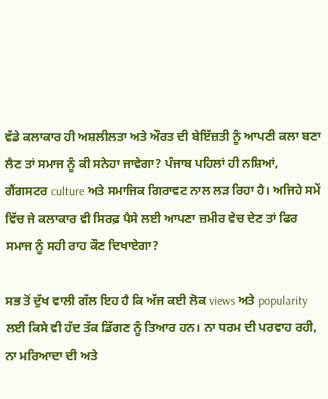ਵੱਡੇ ਕਲਾਕਾਰ ਹੀ ਅਸ਼ਲੀਲਤਾ ਅਤੇ ਔਰਤ ਦੀ ਬੇਇੱਜ਼ਤੀ ਨੂੰ ਆਪਣੀ ਕਲਾ ਬਣਾ ਲੈਣ ਤਾਂ ਸਮਾਜ ਨੂੰ ਕੀ ਸਨੇਹਾ ਜਾਵੇਗਾ? ਪੰਜਾਬ ਪਹਿਲਾਂ ਹੀ ਨਸ਼ਿਆਂ, ਗੈਂਗਸਟਰ culture ਅਤੇ ਸਮਾਜਿਕ ਗਿਰਾਵਟ ਨਾਲ ਲੜ ਰਿਹਾ ਹੈ। ਅਜਿਹੇ ਸਮੇਂ ਵਿੱਚ ਜੇ ਕਲਾਕਾਰ ਵੀ ਸਿਰਫ਼ ਪੈਸੇ ਲਈ ਆਪਣਾ ਜ਼ਮੀਰ ਵੇਚ ਦੇਣ ਤਾਂ ਫਿਰ ਸਮਾਜ ਨੂੰ ਸਹੀ ਰਾਹ ਕੌਣ ਦਿਖਾਏਗਾ?

ਸਭ ਤੋਂ ਦੁੱਖ ਵਾਲੀ ਗੱਲ ਇਹ ਹੈ ਕਿ ਅੱਜ ਕਈ ਲੋਕ views ਅਤੇ popularity ਲਈ ਕਿਸੇ ਵੀ ਹੱਦ ਤੱਕ ਡਿੱਗਣ ਨੂੰ ਤਿਆਰ ਹਨ। ਨਾ ਧਰਮ ਦੀ ਪਰਵਾਹ ਰਹੀ, ਨਾ ਮਰਿਆਦਾ ਦੀ ਅਤੇ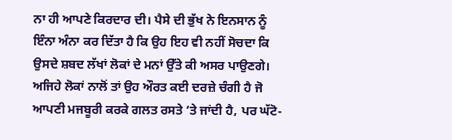ਨਾ ਹੀ ਆਪਣੇ ਕਿਰਦਾਰ ਦੀ। ਪੈਸੇ ਦੀ ਭੁੱਖ ਨੇ ਇਨਸਾਨ ਨੂੰ ਇੰਨਾ ਅੰਨਾ ਕਰ ਦਿੱਤਾ ਹੈ ਕਿ ਉਹ ਇਹ ਵੀ ਨਹੀਂ ਸੋਚਦਾ ਕਿ ਉਸਦੇ ਸ਼ਬਦ ਲੱਖਾਂ ਲੋਕਾਂ ਦੇ ਮਨਾਂ ਉੱਤੇ ਕੀ ਅਸਰ ਪਾਉਣਗੇ। ਅਜਿਹੇ ਲੋਕਾਂ ਨਾਲੋਂ ਤਾਂ ਉਹ ਔਰਤ ਕਈ ਦਰਜ਼ੇ ਚੰਗੀ ਹੈ ਜੋ ਆਪਣੀ ਮਜਬੂਰੀ ਕਰਕੇ ਗਲਤ ਰਸਤੇ ‘ਤੇ ਜਾਂਦੀ ਹੈ, ਪਰ ਘੱਟੋ-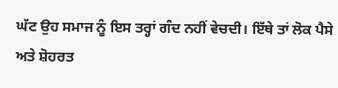ਘੱਟ ਉਹ ਸਮਾਜ ਨੂੰ ਇਸ ਤਰ੍ਹਾਂ ਗੰਦ ਨਹੀਂ ਵੇਚਦੀ। ਇੱਥੇ ਤਾਂ ਲੋਕ ਪੈਸੇ ਅਤੇ ਸ਼ੋਹਰਤ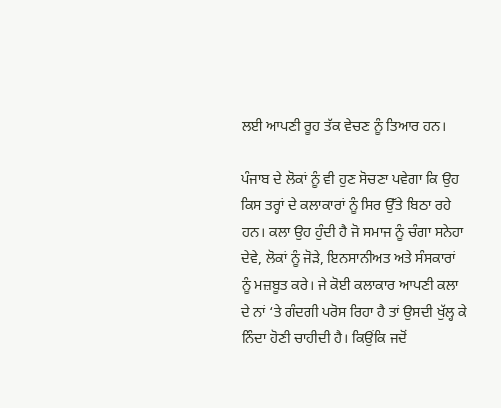ਲਈ ਆਪਣੀ ਰੂਹ ਤੱਕ ਵੇਚਣ ਨੂੰ ਤਿਆਰ ਹਨ।

ਪੰਜਾਬ ਦੇ ਲੋਕਾਂ ਨੂੰ ਵੀ ਹੁਣ ਸੋਚਣਾ ਪਵੇਗਾ ਕਿ ਉਹ ਕਿਸ ਤਰ੍ਹਾਂ ਦੇ ਕਲਾਕਾਰਾਂ ਨੂੰ ਸਿਰ ਉੱਤੇ ਬਿਠਾ ਰਹੇ ਹਨ। ਕਲਾ ਉਹ ਹੁੰਦੀ ਹੈ ਜੋ ਸਮਾਜ ਨੂੰ ਚੰਗਾ ਸਨੇਹਾ ਦੇਵੇ, ਲੋਕਾਂ ਨੂੰ ਜੋੜੇ, ਇਨਸਾਨੀਅਤ ਅਤੇ ਸੰਸਕਾਰਾਂ ਨੂੰ ਮਜ਼ਬੂਤ ਕਰੇ। ਜੇ ਕੋਈ ਕਲਾਕਾਰ ਆਪਣੀ ਕਲਾ ਦੇ ਨਾਂ ‘ਤੇ ਗੰਦਗੀ ਪਰੋਸ ਰਿਹਾ ਹੈ ਤਾਂ ਉਸਦੀ ਖੁੱਲ੍ਹ ਕੇ ਨਿੰਦਾ ਹੋਣੀ ਚਾਹੀਦੀ ਹੈ। ਕਿਉਂਕਿ ਜਦੋਂ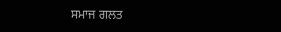ਸਮਾਜ ਗਲਤ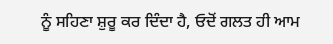ਨੂੰ ਸਹਿਣਾ ਸ਼ੁਰੂ ਕਰ ਦਿੰਦਾ ਹੈ, ਓਦੋਂ ਗਲਤ ਹੀ ਆਮ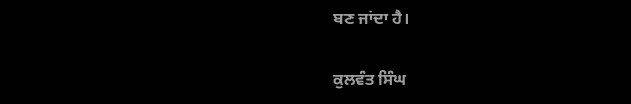ਬਣ ਜਾਂਦਾ ਹੈ।

ਕੁਲਵੰਤ ਸਿੰਘ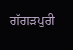ਗੱਗੜਪੁਰੀ